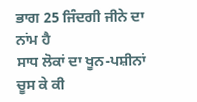ਭਾਗ 25 ਜਿੰਦਗੀ ਜੀਨੇ ਦਾ ਨਾਂਮ ਹੈ
ਸਾਧ ਲੋਕਾਂ ਦਾ ਖੂਨ-ਪਸ਼ੀਨਾਂ ਚੂਸ ਕੇ ਕੀ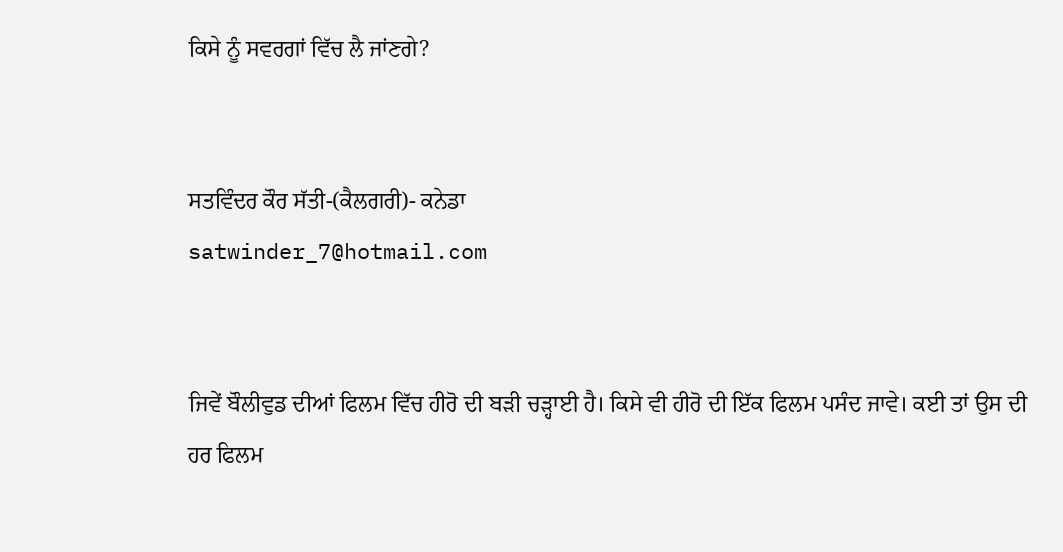ਕਿਸੇ ਨੂੰ ਸਵਰਗਾਂ ਵਿੱਚ ਲੈ ਜਾਂਣਗੇ?


ਸਤਵਿੰਦਰ ਕੌਰ ਸੱਤੀ-(ਕੈਲਗਰੀ)- ਕਨੇਡਾ
satwinder_7@hotmail.com


ਜਿਵੇਂ ਬੌਲੀਵੁਡ ਦੀਆਂ ਫਿਲਮ ਵਿੱਚ ਹੀਰੋ ਦੀ ਬੜੀ ਚੜ੍ਹਾਈ ਹੈ। ਕਿਸੇ ਵੀ ਹੀਰੋ ਦੀ ਇੱਕ ਫਿਲਮ ਪਸੰਦ ਜਾਵੇ। ਕਈ ਤਾਂ ਉਸ ਦੀ ਹਰ ਫਿਲਮ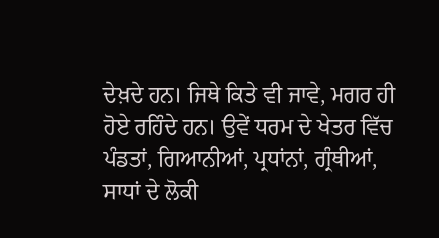ਦੇਖ਼ਦੇ ਹਨ। ਜਿਥੇ ਕਿਤੇ ਵੀ ਜਾਵੇ, ਮਗਰ ਹੀ ਹੋਏ ਰਹਿੰਦੇ ਹਨ। ਉਵੇਂ ਧਰਮ ਦੇ ਖੇਤਰ ਵਿੱਚ ਪੰਡਤਾਂ, ਗਿਆਨੀਆਂ, ਪ੍ਰਧਾਂਨਾਂ, ਗ੍ਰੰਥੀਆਂ, ਸਾਧਾਂ ਦੇ ਲੋਕੀ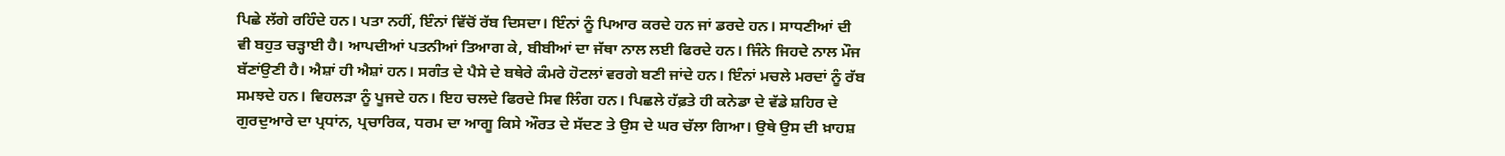ਪਿਛੇ ਲੱਗੇ ਰਹਿੰਦੇ ਹਨ। ਪਤਾ ਨਹੀਂ, ਇੰਨਾਂ ਵਿੱਚੋਂ ਰੱਬ ਦਿਸਦਾ। ਇੰਨਾਂ ਨੂੰ ਪਿਆਰ ਕਰਦੇ ਹਨ ਜਾਂ ਡਰਦੇ ਹਨ। ਸਾਧਣੀਆਂ ਦੀ ਵੀ ਬਹੁਤ ਚੜ੍ਹਾਈ ਹੈ। ਆਪਦੀਆਂ ਪਤਨੀਆਂ ਤਿਆਗ ਕੇ, ਬੀਬੀਆਂ ਦਾ ਜੱਥਾ ਨਾਲ ਲਈ ਫਿਰਦੇ ਹਨ। ਜਿੰਨੇ ਜਿਹਦੇ ਨਾਲ ਮੌਜ ਬੱਣਾਂਉਣੀ ਹੈ। ਐਸ਼ਾਂ ਹੀ ਐਸ਼ਾਂ ਹਨ। ਸਗੰਤ ਦੇ ਪੈਸੇ ਦੇ ਬਥੇਰੇ ਕੰਮਰੇ ਹੋਟਲਾਂ ਵਰਗੇ ਬਣੀ ਜਾਂਦੇ ਹਨ। ਇੰਨਾਂ ਮਚਲੇ ਮਰਦਾਂ ਨੂੰ ਰੱਬ ਸਮਝਦੇ ਹਨ। ਵਿਹਲੜਾ ਨੂੰ ਪੂਜਦੇ ਹਨ। ਇਹ ਚਲਦੇ ਫਿਰਦੇ ਸਿਵ ਲਿੰਗ ਹਨ। ਪਿਛਲੇ ਹੱਫ਼ਤੇ ਹੀ ਕਨੇਡਾ ਦੇ ਵੱਡੇ ਸ਼ਹਿਰ ਦੇ ਗੁਰਦੁਆਰੇ ਦਾ ਪ੍ਰਧਾਂਨ, ਪ੍ਰਚਾਰਿਕ, ਧਰਮ ਦਾ ਆਗੂ ਕਿਸੇ ਔਰਤ ਦੇ ਸੱਦਣ ਤੇ ਉਸ ਦੇ ਘਰ ਚੱਲਾ ਗਿਆ। ਉਥੇ ਉਸ ਦੀ ਖ਼ਾਹਸ਼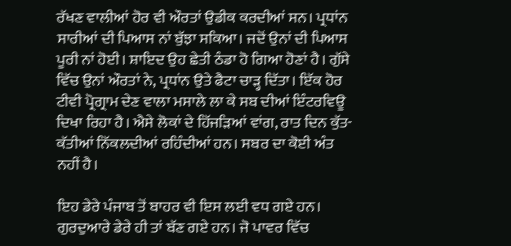ਰੱਖਣ ਵਾਲੀਆਂ ਹੋਰ ਵੀ ਔਰਤਾਂ ਉਡੀਕ ਕਰਦੀਆਂ ਸਨ। ਪ੍ਰਧਾਂਨ ਸਾਰੀਆਂ ਦੀ ਪਿਆਸ ਨਾਂ ਬੁੱਝਾ ਸਕਿਆ। ਜਦੋਂ ਉਨਾਂ ਦੀ ਪਿਆਸ ਪੂਰੀ ਨਾਂ ਹੋਈ। ਸ਼ਾਇਦ ਉਹ ਛੇਤੀ ਠੰਡਾ ਹੋ ਗਿਆ ਹੋਣਾਂ ਹੈ। ਗੁੱਸੇ ਵਿੱਚ ਉਨਾਂ ਔਰਤਾਂ ਨੇ, ਪ੍ਰਧਾਂਨ ਉਤੇ ਫੈਟਾ ਚਾੜ੍ਹ ਦਿੱਤਾ। ਇੱਕ ਹੋਰ ਟੀਵੀ ਪ੍ਰੋਗ੍ਰਾਮ ਦੇਣ ਵਾਲਾ ਮਸਾਲੇ ਲਾ ਕੇ ਸਬ ਦੀਆਂ ਇੰਟਰਵਿਊ ਦਿਖਾ ਰਿਹਾ ਹੈ। ਐਸੇ ਲੋਕਾਂ ਦੇ ਹਿੱਜੜਿਆਂ ਵਾਂਗ, ਰਾਤ ਦਿਨ ਕੁੱਤ-ਕੱਤੀਆਂ ਨਿੱਕਲਦੀਆਂ ਰਹਿੰਦੀਆਂ ਹਨ। ਸਬਰ ਦਾ ਕੋਈ ਅੰਤ ਨਹੀਂ ਹੈ।

ਇਹ ਡੇਰੇ ਪੰਜਾਬ ਤੋਂ ਬਾਹਰ ਵੀ ਇਸ ਲਈ ਵਧ ਗਏ ਹਨ। ਗੁਰਦੁਆਰੇ ਡੇਰੇ ਹੀ ਤਾਂ ਬੱਣ ਗਏ ਹਨ। ਜੋ ਪਾਵਰ ਵਿੱਚ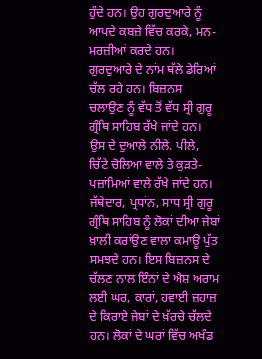ਹੁੰਦੇ ਹਨ। ਉਹ ਗੁਰਦੁਆਰੇ ਨੂੰ ਆਪਦੇ ਕਬਜ਼ੇ ਵਿੱਚ ਕਰਕੇ, ਮਨ-ਮਰਜ਼ੀਆਂ ਕਰਦੇ ਹਨ। ਗੁਰਦੁਆਰੇ ਦੇ ਨਾਂਮ ਥੱਲੇ ਡੇਰਿਆਂ ਚੱਲ ਰਹੇ ਹਨ। ਬਿਜ਼ਨਸ ਚਲਾਉਣ ਨੂੰ ਵੱਧ ਤੋਂ ਵੱਧ ਸ੍ਰੀ ਗੁਰੂ ਗ੍ਰੰਥਿ ਸਾਹਿਬ ਰੱਖੇ ਜਾਂਦੇ ਹਨ। ਉਸ ਦੇ ਦੁਆਲੇ ਨੀਲੇ. ਪੀਲੇ, ਚਿੱਟੇ ਚੋਲਿਆ ਵਾਲੇ ਤੇ ਕੁੜਤੇ-ਪਜ਼ਾਂਮਿਆਂ ਵਾਲੇ ਰੱਖੇ ਜਾਂਦੇ ਹਨ। ਜੱਥੇਦਾਰ, ਪ੍ਰਧਾਂਨ, ਸਾਧ ਸ੍ਰੀ ਗੁਰੂ ਗ੍ਰੰਥਿ ਸਾਹਿਬ ਨੂੰ ਲੋਕਾਂ ਦੀਆ ਜੇਬਾਂ ਖ਼ਾਲੀ ਕਰਾਂਉਣ ਵਾਲਾ ਕਮਾਊ ਪੁੱਤ ਸਮਝਦੇ ਹਨ। ਇਸ ਬਿਜ਼ਨਸ ਦੇ ਚੱਲਣ ਨਾਲ ਇੰਨਾਂ ਦੇ ਐਸ਼ ਅਰਾਮ ਲਈ ਘਰ, ਕਾਰਾਂ, ਹਵਾਈ ਜ਼ਹਾਜ਼ ਦੇ ਕਿਰਾਏ ਜੇਬਾਂ ਦੇ ਖ਼ੱਰਚੇ ਚੱਲਦੇ ਹਨ। ਲੋਕਾਂ ਦੇ ਘਰਾਂ ਵਿੱਚ ਅਖੰਡ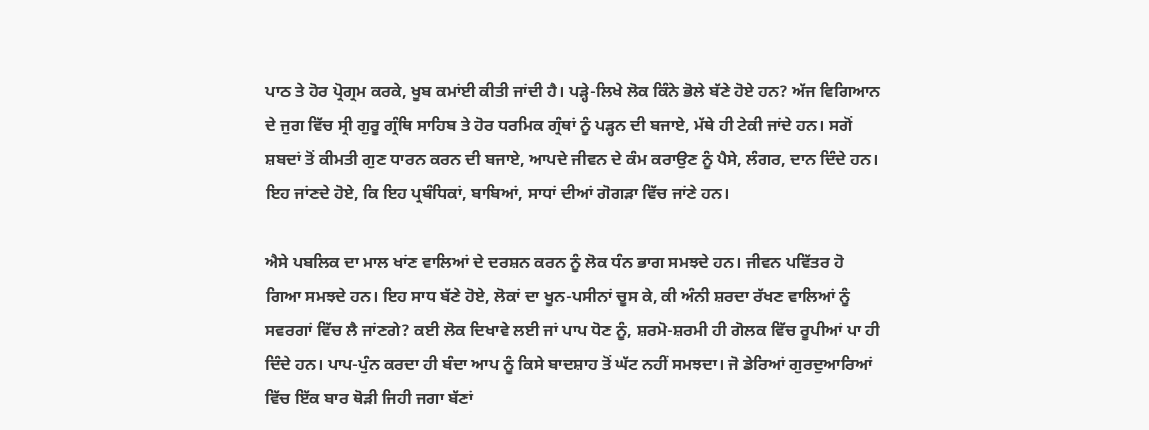ਪਾਠ ਤੇ ਹੋਰ ਪ੍ਰੋਗ੍ਰਮ ਕਰਕੇ, ਖੂਬ ਕਮਾਂਈ ਕੀਤੀ ਜਾਂਦੀ ਹੈ। ਪੜ੍ਹੇ-ਲਿਖੇ ਲੋਕ ਕਿੰਨੇ ਭੋਲੇ ਬੱਣੇ ਹੋਏ ਹਨ? ਅੱਜ ਵਿਗਿਆਨ ਦੇ ਜੁਗ ਵਿੱਚ ਸ੍ਰੀ ਗੁਰੂ ਗ੍ਰੰਥਿ ਸਾਹਿਬ ਤੇ ਹੋਰ ਧਰਮਿਕ ਗ੍ਰੰਥਾਂ ਨੂੰ ਪੜ੍ਹਨ ਦੀ ਬਜਾਏ, ਮੱਥੇ ਹੀ ਟੇਕੀ ਜਾਂਦੇ ਹਨ। ਸਗੋਂ ਸ਼ਬਦਾਂ ਤੋਂ ਕੀਮਤੀ ਗੁਣ ਧਾਰਨ ਕਰਨ ਦੀ ਬਜਾਏ, ਆਪਦੇ ਜੀਵਨ ਦੇ ਕੰਮ ਕਰਾਉਣ ਨੂੰ ਪੈਸੇ, ਲੰਗਰ, ਦਾਨ ਦਿੰਦੇ ਹਨ। ਇਹ ਜਾਂਣਦੇ ਹੋਏ, ਕਿ ਇਹ ਪ੍ਰਬੰਧਿਕਾਂ, ਬਾਬਿਆਂ, ਸਾਧਾਂ ਦੀਆਂ ਗੋਗੜਾ ਵਿੱਚ ਜਾਂਣੇ ਹਨ।

ਐਸੇ ਪਬਲਿਕ ਦਾ ਮਾਲ ਖਾਂਣ ਵਾਲਿਆਂ ਦੇ ਦਰਸ਼ਨ ਕਰਨ ਨੂੰ ਲੋਕ ਧੰਨ ਭਾਗ ਸਮਝਦੇ ਹਨ। ਜੀਵਨ ਪਵਿੱਤਰ ਹੋ ਗਿਆ ਸਮਝਦੇ ਹਨ। ਇਹ ਸਾਧ ਬੱਣੇ ਹੋਏ, ਲੋਕਾਂ ਦਾ ਖੂਨ-ਪਸੀਨਾਂ ਚੂਸ ਕੇ, ਕੀ ਅੰਨੀ ਸ਼ਰਦਾ ਰੱਖਣ ਵਾਲਿਆਂ ਨੂੰ ਸਵਰਗਾਂ ਵਿੱਚ ਲੈ ਜਾਂਣਗੇ? ਕਈ ਲੋਕ ਦਿਖਾਵੇ ਲਈ ਜਾਂ ਪਾਪ ਧੋਣ ਨੂੰ, ਸ਼ਰਮੋ-ਸ਼ਰਮੀ ਹੀ ਗੋਲਕ ਵਿੱਚ ਰੂਪੀਆਂ ਪਾ ਹੀ ਦਿੰਦੇ ਹਨ। ਪਾਪ-ਪੁੰਨ ਕਰਦਾ ਹੀ ਬੰਦਾ ਆਪ ਨੂੰ ਕਿਸੇ ਬਾਦਸ਼ਾਹ ਤੋਂ ਘੱਟ ਨਹੀਂ ਸਮਝਦਾ। ਜੋ ਡੇਰਿਆਂ ਗੁਰਦੁਆਰਿਆਂ ਵਿੱਚ ਇੱਕ ਬਾਰ ਥੋੜੀ ਜਿਹੀ ਜਗਾ ਬੱਣਾਂ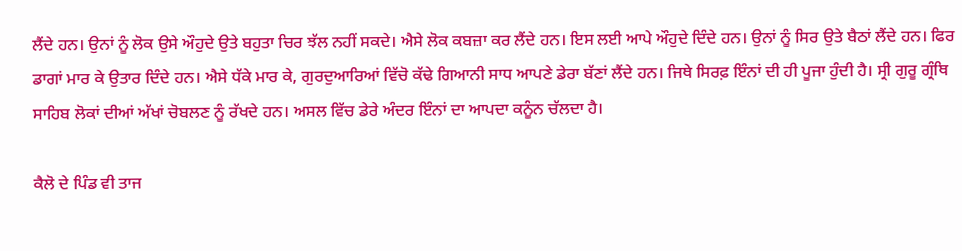ਲੈਂਦੇ ਹਨ। ਉਨਾਂ ਨੂੰ ਲੋਕ ਉਸੇ ਔਹੁਦੇ ਉਤੇ ਬਹੁਤਾ ਚਿਰ ਝੱਲ ਨਹੀਂ ਸਕਦੇ। ਐਸੇ ਲੋਕ ਕਬਜ਼ਾ ਕਰ ਲੈਂਦੇ ਹਨ। ਇਸ ਲਈ ਆਪੇ ਔਹੁਦੇ ਦਿੰਦੇ ਹਨ। ਉਨਾਂ ਨੂੰ ਸਿਰ ਉਤੇ ਬੈਠਾਂ ਲੈਂਦੇ ਹਨ। ਫਿਰ ਡਾਗਾਂ ਮਾਰ ਕੇ ਉਤਾਰ ਦਿੰਦੇ ਹਨ। ਐਸੇ ਧੱਕੇ ਮਾਰ ਕੇ, ਗੁਰਦੁਆਰਿਆਂ ਵਿੱਚੋ ਕੱਢੇ ਗਿਆਨੀ ਸਾਧ ਆਪਣੇ ਡੇਰਾ ਬੱਣਾਂ ਲੈਂਦੇ ਹਨ। ਜਿਥੇ ਸਿਰਫ਼ ਇੰਨਾਂ ਦੀ ਹੀ ਪੂਜਾ ਹੁੰਦੀ ਹੈ। ਸ੍ਰੀ ਗੁਰੂ ਗ੍ਰੰਥਿ ਸਾਹਿਬ ਲੋਕਾਂ ਦੀਆਂ ਅੱਖਾਂ ਚੋਬਲਣ ਨੂੰ ਰੱਖਦੇ ਹਨ। ਅਸਲ ਵਿੱਚ ਡੇਰੇ ਅੰਦਰ ਇੰਨਾਂ ਦਾ ਆਪਦਾ ਕਨੂੰਨ ਚੱਲਦਾ ਹੈ।

ਕੈਲੋ ਦੇ ਪਿੰਡ ਵੀ ਤਾਜ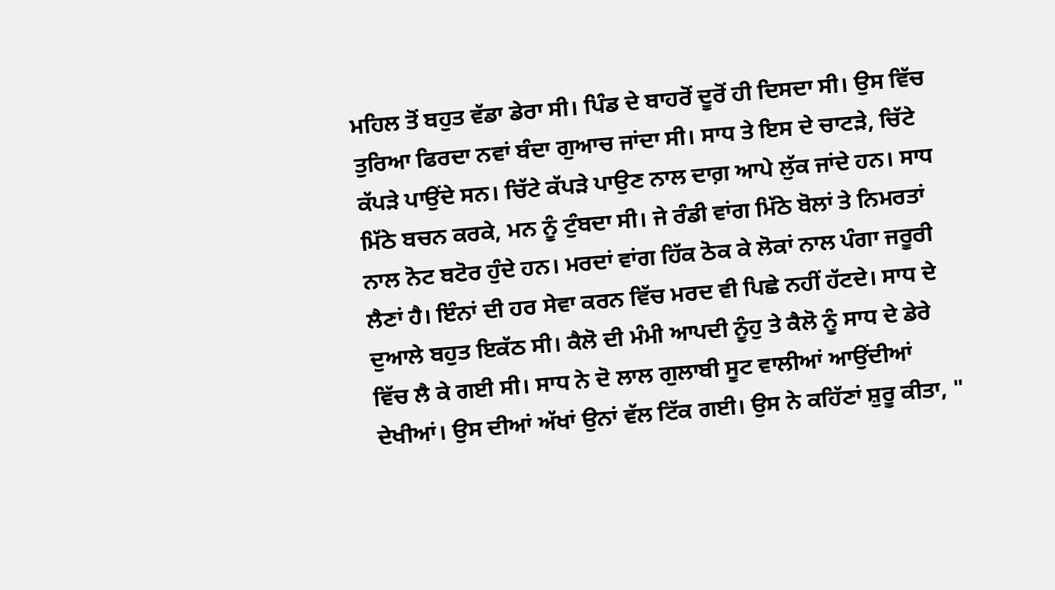ਮਹਿਲ ਤੋਂ ਬਹੁਤ ਵੱਡਾ ਡੇਰਾ ਸੀ। ਪਿੰਡ ਦੇ ਬਾਹਰੋਂ ਦੂਰੋਂ ਹੀ ਦਿਸਦਾ ਸੀ। ਉਸ ਵਿੱਚ ਤੁਰਿਆ ਫਿਰਦਾ ਨਵਾਂ ਬੰਦਾ ਗੁਆਚ ਜਾਂਦਾ ਸੀ। ਸਾਧ ਤੇ ਇਸ ਦੇ ਚਾਟੜੇ, ਚਿੱਟੇ ਕੱਪੜੇ ਪਾਉਂਦੇ ਸਨ। ਚਿੱਟੇ ਕੱਪੜੇ ਪਾਉਣ ਨਾਲ ਦਾਗ਼ ਆਪੇ ਲੁੱਕ ਜਾਂਦੇ ਹਨ। ਸਾਧ ਮਿੱਠੇ ਬਚਨ ਕਰਕੇ, ਮਨ ਨੂੰ ਟੁੰਬਦਾ ਸੀ। ਜੇ ਰੰਡੀ ਵਾਂਗ ਮਿੱਠੇ ਬੋਲਾਂ ਤੇ ਨਿਮਰਤਾਂ ਨਾਲ ਨੋਟ ਬਟੋਰ ਹੁੰਦੇ ਹਨ। ਮਰਦਾਂ ਵਾਂਗ ਹਿੱਕ ਠੋਕ ਕੇ ਲੋਕਾਂ ਨਾਲ ਪੰਗਾ ਜਰੂਰੀ ਲੈਣਾਂ ਹੈ। ਇੰਨਾਂ ਦੀ ਹਰ ਸੇਵਾ ਕਰਨ ਵਿੱਚ ਮਰਦ ਵੀ ਪਿਛੇ ਨਹੀਂ ਹੱਟਦੇ। ਸਾਧ ਦੇ ਦੁਆਲੇ ਬਹੁਤ ਇਕੱਠ ਸੀ। ਕੈਲੋ ਦੀ ਮੰਮੀ ਆਪਦੀ ਨੂੰਹੁ ਤੇ ਕੈਲੋ ਨੂੰ ਸਾਧ ਦੇ ਡੇਰੇ ਵਿੱਚ ਲੈ ਕੇ ਗਈ ਸੀ। ਸਾਧ ਨੇ ਦੋ ਲਾਲ ਗੁਲਾਬੀ ਸੂਟ ਵਾਲੀਆਂ ਆਉਂਦੀਆਂ ਦੇਖੀਆਂ। ਉਸ ਦੀਆਂ ਅੱਖਾਂ ਉਨਾਂ ਵੱਲ ਟਿੱਕ ਗਈ। ਉਸ ਨੇ ਕਹਿੱਣਾਂ ਸ਼ੁਰੂ ਕੀਤਾ, "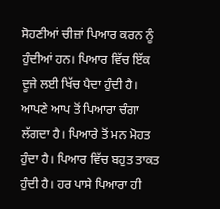ਸੋਹਣੀਆਂ ਚੀਜ਼ਾਂ ਪਿਆਰ ਕਰਨ ਨੂੰ ਹੁੰਦੀਆਂ ਹਨ। ਪਿਆਰ ਵਿੱਚ ਇੱਕ ਦੂਜੇ ਲਈ ਖਿੱਚ ਪੈਦਾ ਹੁੰਦੀ ਹੈ। ਆਪਣੇ ਆਪ ਤੋਂ ਪਿਆਰਾ ਚੰਗਾ ਲੱਗਦਾ ਹੈ। ਪਿਆਰੇ ਤੋਂ ਮਨ ਮੋਹਤ ਹੁੰਦਾ ਹੈ। ਪਿਆਰ ਵਿੱਚ ਬਹੁਤ ਤਾਕਤ ਹੁੰਦੀ ਹੈ। ਹਰ ਪਾਸੇ ਪਿਆਰਾ ਹੀ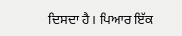ਦਿਸਦਾ ਹੈ। ਪਿਆਰ ਇੱਕ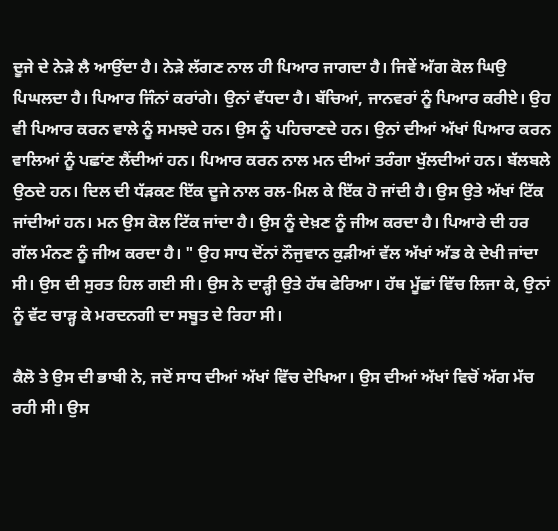ਦੂਜੇ ਦੇ ਨੇੜੇ ਲੈ ਆਉਂਦਾ ਹੈ। ਨੇੜੇ ਲੱਗਣ ਨਾਲ ਹੀ ਪਿਆਰ ਜਾਗਦਾ ਹੈ। ਜਿਵੇਂ ਅੱਗ ਕੋਲ ਘਿਉ ਪਿਘਲਦਾ ਹੈ। ਪਿਆਰ ਜਿੰਨਾਂ ਕਰਾਂਗੇ। ਉਨਾਂ ਵੱਧਦਾ ਹੈ। ਬੱਚਿਆਂ, ਜਾਨਵਰਾਂ ਨੂੰ ਪਿਆਰ ਕਰੀਏ। ਉਹ ਵੀ ਪਿਆਰ ਕਰਨ ਵਾਲੇ ਨੂੰ ਸਮਝਦੇ ਹਨ। ਉਸ ਨੂੰ ਪਹਿਚਾਣਦੇ ਹਨ। ਉਨਾਂ ਦੀਆਂ ਅੱਖਾਂ ਪਿਆਰ ਕਰਨ ਵਾਲਿਆਂ ਨੂੰ ਪਛਾਂਣ ਲੈਂਦੀਆਂ ਹਨ। ਪਿਆਰ ਕਰਨ ਨਾਲ ਮਨ ਦੀਆਂ ਤਰੰਗਾ ਖੁੱਲਦੀਆਂ ਹਨ। ਬੱਲਬਲੇ ਉਠਦੇ ਹਨ। ਦਿਲ ਦੀ ਧੱੜਕਣ ਇੱਕ ਦੂਜੇ ਨਾਲ ਰਲ-ਮਿਲ ਕੇ ਇੱਕ ਹੋ ਜਾਂਦੀ ਹੈ। ਉਸ ਉਤੇ ਅੱਖਾਂ ਟਿੱਕ ਜਾਂਦੀਆਂ ਹਨ। ਮਨ ਉਸ ਕੋਲ ਟਿੱਕ ਜਾਂਦਾ ਹੈ। ਉਸ ਨੂੰ ਦੇਖ਼ਣ ਨੂੰ ਜੀਅ ਕਰਦਾ ਹੈ। ਪਿਆਰੇ ਦੀ ਹਰ ਗੱਲ ਮੰਨਣ ਨੂੰ ਜੀਅ ਕਰਦਾ ਹੈ। " ਉਹ ਸਾਧ ਦੋਂਨਾਂ ਨੌਜੁਵਾਨ ਕੁੜੀਆਂ ਵੱਲ ਅੱਖਾਂ ਅੱਡ ਕੇ ਦੇਖੀ ਜਾਂਦਾ ਸੀ। ਉਸ ਦੀ ਸੁਰਤ ਹਿਲ ਗਈ ਸੀ। ਉਸ ਨੇ ਦਾੜ੍ਹੀ ਉਤੇ ਹੱਥ ਫੇਰਿਆ। ਹੱਥ ਮੂੱਛਾਂ ਵਿੱਚ ਲਿਜਾ ਕੇ, ਉਨਾਂ ਨੂੰ ਵੱਟ ਚਾੜ੍ਹ ਕੇ ਮਰਦਨਗੀ ਦਾ ਸਬੂਤ ਦੇ ਰਿਹਾ ਸੀ।

ਕੈਲੋ ਤੇ ਉਸ ਦੀ ਭਾਬੀ ਨੇ, ਜਦੋਂ ਸਾਧ ਦੀਆਂ ਅੱਖਾਂ ਵਿੱਚ ਦੇਖਿਆ। ਉਸ ਦੀਆਂ ਅੱਖਾਂ ਵਿਚੋਂ ਅੱਗ ਮੱਚ ਰਹੀ ਸੀ। ਉਸ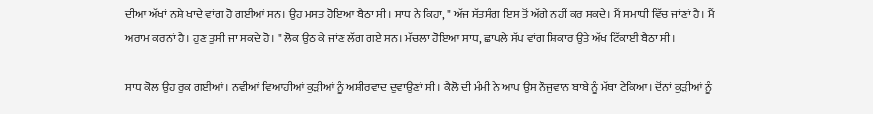ਦੀਆ ਅੱਖਾਂ ਨਸ਼ੇ ਖਾਦੇ ਵਾਂਗ ਹੋ ਗਈਆਂ ਸਨ। ਉਹ ਮਸਤ ਹੋਇਆ ਬੈਠਾ ਸੀ। ਸਾਧ ਨੇ ਕਿਹਾ, " ਅੱਜ ਸੱਤਸੰਗ ਇਸ ਤੋਂ ਅੱਗੇ ਨਹੀਂ ਕਰ ਸਕਦੇ। ਮੈਂ ਸਮਾਧੀ ਵਿੱਚ ਜਾਂਣਾਂ ਹੈ। ਮੈਂ ਅਰਾਮ ਕਰਨਾਂ ਹੈ। ਹੁਣ ਤੁਸੀ ਜਾ ਸਕਦੇ ਹੋ। " ਲੋਕ ਉਠ ਕੇ ਜਾਂਣ ਲੱਗ ਗਏ ਸਨ। ਮੱਚਲਾ ਹੋਇਆ ਸਾਧ, ਛਾਪਲੇ ਸੱਪ ਵਾਂਗ ਸ਼ਿਕਾਰ ਉਤੇ ਅੱਖ ਟਿੱਕਾਈ ਬੈਠਾ ਸੀ।

ਸਾਧ ਕੋਲ ਉਹ ਰੁਕ ਗਈਆਂ। ਨਵੀਆਂ ਵਿਆਹੀਆਂ ਕੁੜੀਆਂ ਨੂੰ ਅਸ਼ੀਰਵਾਦ ਦੁਵਾਉਣਾਂ ਸੀ। ਕੈਲੋ ਦੀ ਮੰਮੀ ਨੇ ਆਪ ਉਸ ਨੌਜੁਵਾਨ ਬਾਬੇ ਨੂੰ ਮੱਥਾ ਟੇਕਿਆ। ਦੋਂਨਾਂ ਕੁੜੀਆਂ ਨੂੰ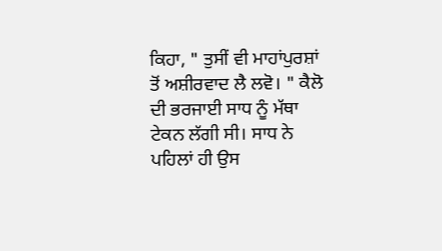ਕਿਹਾ, " ਤੁਸੀਂ ਵੀ ਮਾਹਾਂਪੁਰਸ਼ਾਂ ਤੋਂ ਅਸ਼ੀਰਵਾਦ ਲੈ ਲਵੋ। " ਕੈਲੋ ਦੀ ਭਰਜਾਈ ਸਾਧ ਨੂੰ ਮੱਥਾ ਟੇਕਨ ਲੱਗੀ ਸੀ। ਸਾਧ ਨੇ ਪਹਿਲਾਂ ਹੀ ਉਸ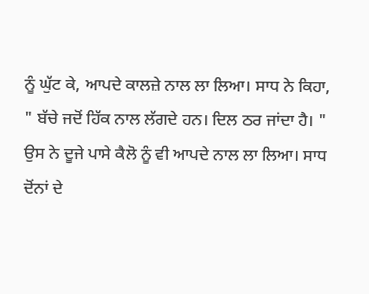ਨੂੰ ਘੁੱਟ ਕੇ, ਆਪਦੇ ਕਾਲਜ਼ੇ ਨਾਲ ਲਾ ਲਿਆ। ਸਾਧ ਨੇ ਕਿਹਾ, " ਬੱਚੇ ਜਦੋਂ ਹਿੱਕ ਨਾਲ ਲੱਗਦੇ ਹਨ। ਦਿਲ ਠਰ ਜਾਂਦਾ ਹੈ। " ਉਸ ਨੇ ਦੂਜੇ ਪਾਸੇ ਕੈਲੋ ਨੂੰ ਵੀ ਆਪਦੇ ਨਾਲ ਲਾ ਲਿਆ। ਸਾਧ ਦੋਂਨਾਂ ਦੇ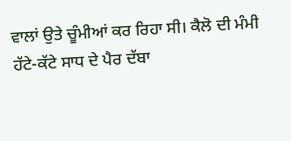ਵਾਲਾਂ ਉਤੇ ਚੂੰਮੀਆਂ ਕਰ ਰਿਹਾ ਸੀ। ਕੈਲੋ ਦੀ ਮੰਮੀ ਹੱਟੇ-ਕੱਟੇ ਸਾਧ ਦੇ ਪੈਰ ਦੱਬਾ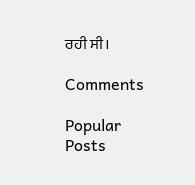ਰਹੀ ਸੀ।

Comments

Popular Posts